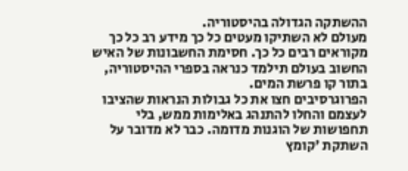ההשתקה הגדולה בהיסטוריה.
מעולם לא השתיקו מעטים כל כך מידע רב כל כך מקוראים רבים כל כך. חסימת החשבונות של האיש החשוב בעולם תילמד כנראה בספרי ההיסטוריה, בתור קו פרשת המים.
הפרוגרסיבים חצו את כל גבולות הנראות שהציבו לעצמם והחלו להתנהג באלימות ממש, בלי תחפושות של הוגנות מדומה. כבר לא מדובר על השתקת 'קומץ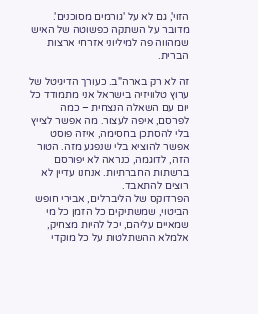הזוי', גם לא על 'גורמים מסוכנים'. מדובר על השתקה כפשוטה של האיש שמהווה פה למיליוני אזרחי ארצות הברית.

זה לא רק בארה"ב. כעורך הדיגיטל של ערוץ טלוויזיה בישראל אני מתמודד כל יום עם השאלה הנצחית – כמה לפרסם, איפה לעצור. מה אפשר לצייץ בלי להסתכן בחסימה, איזה פוסט אפשר להוציא בלי שנפגע מזה. הטור הזה, לדוגמה, כנראה לא יפורסם ברשתות החברתיות. אנחנו עדיין לא רוצים להתאבד.
הפרדוקס של הליברלים, אבירי חופש הביטוי, שמשתיקים כל הזמן כל מי שמאיים עליהם, יכל להיות מצחיק, אלמלא ההשתלטות על כל מוקדי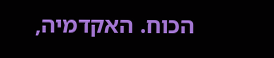הכוח. האקדמיה,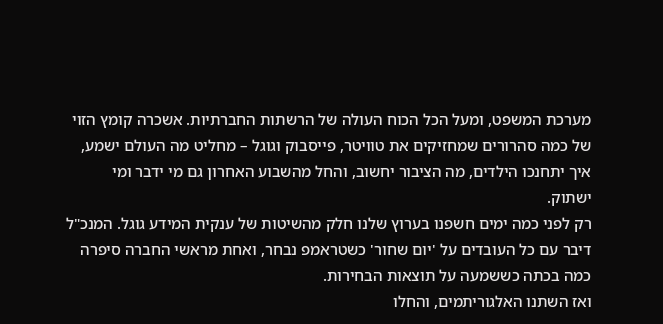מערכת המשפט, ומעל הכל הכוח העולה של הרשתות החברתיות. אשכרה קומץ הזוי של כמה סהרורים שמחזיקים את טוויטר, פייסבוק וגוגל – מחליט מה העולם ישמע, איך יתחנכו הילדים, מה הציבור יחשוב, והחל מהשבוע האחרון גם מי ידבר ומי ישתוק.
רק לפני כמה ימים חשפנו בערוץ שלנו חלק מהשיטות של ענקית המידע גוגל. המנכ"ל דיבר עם כל העובדים על 'יום שחור' כשטראמפ נבחר, ואחת מראשי החברה סיפרה כמה בכתה כששמעה על תוצאות הבחירות.
ואז השתנו האלגוריתמים, והחלו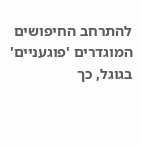להתרחב החיפושים המוגדרים 'פוגעניים' בגוגל, כך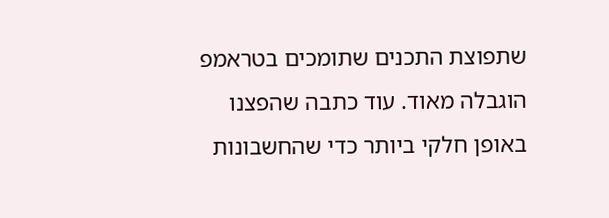שתפוצת התכנים שתומכים בטראמפ הוגבלה מאוד. עוד כתבה שהפצנו באופן חלקי ביותר כדי שהחשבונות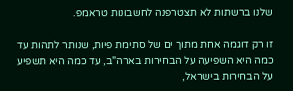שלנו ברשתות לא תצטרפנה לחשבונות טראמפ.

זו רק דוגמה אחת מתוך ים של סתימת פיות, שנותר לתהות עד כמה היא השפיעה על הבחירות בארה"ב, עד כמה היא תשפיע על הבחירות בישראל,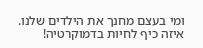ומי בעצם מחנך את הילדים שלנו.
איזה כיף לחיות בדמוקרטיה!